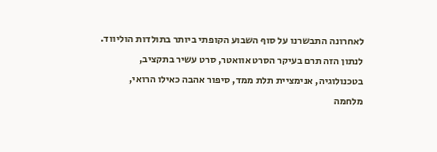לאחרונה התבשרנו על סוף השבוע הקופתי ביותר בתולדות הוליווד. לנתון הזה תרם בעיקר הסרט אוואטר, סרט עשיר בתקציב, בטכנולוגיה, אנימציית תלת ממד, סיפור אהבה כאילו הרואי, מלחמה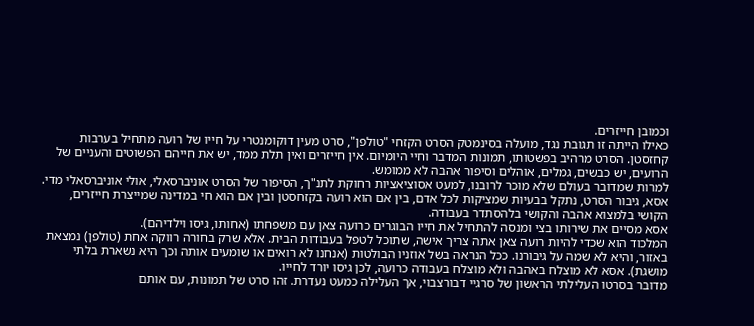וכמובן חייזרים.
כאילו הייתה זו תגובת נגד, מועלה בסינמטק הסרט הקזחי "טולפן", סרט מעין דוקומנטרי על חייו של רועה מתחיל בערבות קחזסטן. הסרט מרהיב בפשטותו, תמונות המדבר וחיי היומיום. אין חייזרים ואין תלת ממד, יש את חייהם הפשוטים והעניים של הרועים, יש כבשים, גמלים, אוהלים וסיפור אהבה לא ממומש.
למרות שמדובר בעולם שלא מוכר לרובנו, למעט אסוציאציות רחוקת לתנ"ך, הסיפור של הסרט אוניברסאלי, אולי אוניברסאלי מדי.
אסא, גיבור הסרט, נתקל בבעיות שמציקות לכל אדם, בין אם הוא רועה בקזחסטן ובין אם הוא חי במדינה שמייצרת חייזרים, הקושי בלמצוא אהבה והקושי בלהסתדר בעבודה.
אסא מסיים את שירותו בצי ומנסה להתחיל את חייו הבוגרים כרועה צאן עם משפחתו (אחותו, גיסו וילדיהם).
המלכוד הוא שכדי להיות רועה צאן אתה צריך אישה, שתוכל לטפל בעבודות הבית. אלא שרק בחורה רווקה אחת (טולפן) נמצאת באזור, והיא לא שמה על גיבורנו. ככל הנראה בשל אוזניו הבולטות (אנחנו לא רואים או שומעים אותה וכך היא נשארת בלתי מושגת). אסא לא מוצלח באהבה ולא מוצלח בעבודה כרועה, לכן גיסו יורד לחייו.
מדובר בסרטו העלילתי הראשון של סרגיי דבורצבוי, אך העלילה כמעט נעדרת. זהו סרט של תמונות, עם אותם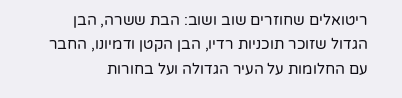ריטואלים שחוזרים שוב ושוב: הבת ששרה, הבן הגדול שזוכר תוכניות רדיו, הבן הקטן ודמיונו, החבר עם החלומות על העיר הגדולה ועל בחורות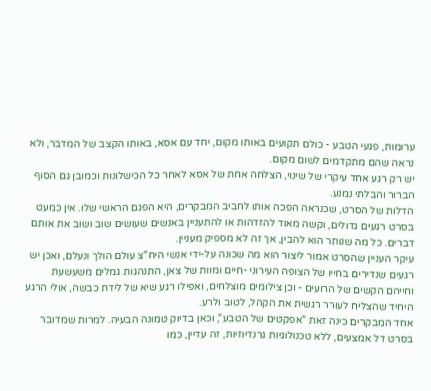ערומות, פגעי הטבע - כולם תקועים באותו מקום, יחד עם אסא, באותו הקצב של המדבר, ולא נראה שהם מתקדמים לשום מקום.
יש רק רגע אחד עיקרי של שינוי, הצלחה אחת של אסא לאחר כל הכישלונות וכמובן גם הסוף הברור והבלתי נמנע.
הדלות של הסרט, שכנראה הפכה אותו לחביב המבקרים, היא הפגם הראשי שלו. אין כמעט בסרט רגעים גדולים, וקשה מאוד להזדהות או להתעניין באנשים שעושים שוב ושוב את אותם דברים. כל מה שנותר הוא להבין, אך זה לא מספיק מעניין.
עיקר העניין שהסרט אמור ליצור הוא מה שכונה על-ידי אנשי היח"צ עולם הולך ונעלם, ואכן יש רגעים שנדירים בחייו של הצופה העירוני -חיים ומוות של צאן, התנהגות גמלים משעשעת וחייהם הקשים של הרועים - וכן צילומים מוצלחים, ואפילו רגע שיא של לידת כבשה, אולי הרגע היחיד שהצליח לעורר רגשית את הקהל, לטוב ולרע.
אחד המבקרים כינה זאת "אפקטים של הטבע", וכאן בדיוק טמונה הבעיה. למרות שמדובר בסרט דל אמצעים, ללא טכנולוגיות גרנדיוזיות, זה עדיין, כמו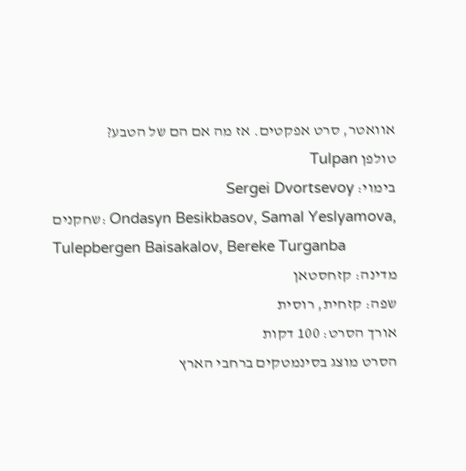אוואטר, סרט אפקטים. אז מה אם הם של הטבע?
טולפן Tulpan
בימוי: Sergei Dvortsevoy
שחקנים: Ondasyn Besikbasov, Samal Yeslyamova, Tulepbergen Baisakalov, Bereke Turganba
מדינה: קזחסטאן
שפה: קזחית, רוסית
אורך הסרט: 100 דקות
הסרט מוצג בסינמטקים ברחבי הארץ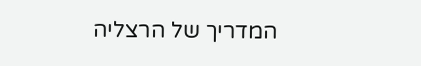המדריך של הרצליה